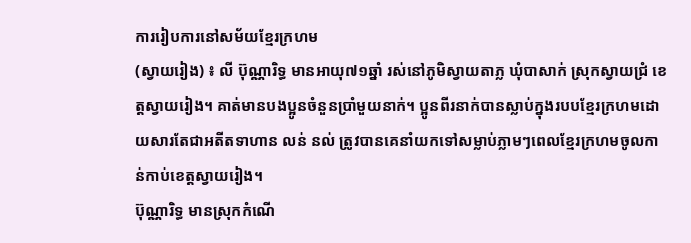ការរៀបការនៅសម័យខ្មែរក្រហម
(ស្វាយរៀង) ៖ លី ប៊ុណ្ណារិទ្ធ មានអាយុ៧១ឆ្នាំ រស់នៅភូមិស្វាយតាភ្ល ឃុំបាសាក់ ស្រុកស្វាយជ្រំ ខេត្តស្វាយរៀង។ គាត់មានបងប្អូនចំនួនប្រាំមួយនាក់។ ប្អូនពីរនាក់បានស្លាប់ក្នុងរបបខ្មែរក្រហមដោយសារតែជាអតីតទាហាន លន់ នល់ ត្រូវបានគេនាំយកទៅសម្លាប់ភ្លាមៗពេលខ្មែរក្រហមចូលកាន់កាប់ខេត្តស្វាយរៀង។
ប៊ុណ្ណារិទ្ធ មានស្រុកកំណើ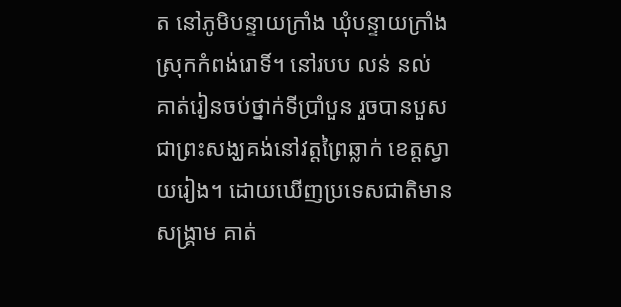ត នៅភូមិបន្ទាយក្រាំង ឃុំបន្ទាយក្រាំង ស្រុកកំពង់រោទិ៍។ នៅរបប លន់ នល់ គាត់រៀនចប់ថ្នាក់ទីប្រាំបួន រួចបានបួសជាព្រះសង្ឃគង់នៅវត្តព្រៃឆ្លាក់ ខេត្តស្វាយរៀង។ ដោយឃើញប្រទេសជាតិមានសង្គ្រាម គាត់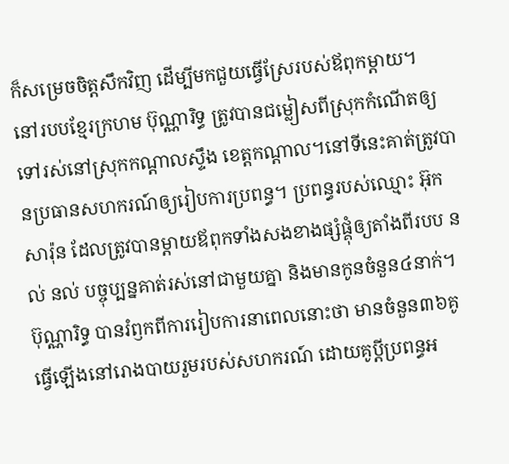ក៏សម្រេចចិត្តសឹកវិញ ដើម្បីមកជួយធ្វើស្រែរបស់ឪពុកម្តាយ។
នៅរបបខ្មែរក្រហម ប៊ុណ្ណារិទ្ធ ត្រូវបានជម្លៀសពីស្រុកកំណើតឲ្យទៅរស់នៅស្រុកកណ្តាលស្ទឹង ខេត្តកណ្តាល។នៅទីនេះគាត់ត្រូវបានប្រធានសហករណ៍ឲ្យរៀបការប្រពន្ធ។ ប្រពន្ធរបស់ឈ្មោះ អ៊ុក សារ៉ុន ដែលត្រូវបានម្តាយឪពុកទាំងសងខាងផ្សំផ្គុំឲ្យតាំងពីរបប នល់ នល់ បច្ចុប្បន្នគាត់រស់នៅជាមួយគ្នា និងមានកូនចំនួន៤នាក់។ ប៊ុណ្ណារិទ្ធ បានរំឭកពីការរៀបការនាពេលនោះថា មានចំនួន៣៦គូ ធ្វើឡើងនៅរោងបាយរួមរបស់សហករណ៍ ដោយគូប្តីប្រពន្ធអ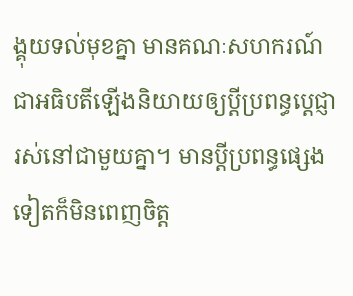ង្គុយទល់មុខគ្នា មានគណៈសហករណ៍ជាអធិបតីឡើងនិយាយឲ្យប្តីប្រពន្ធបេ្តជ្ញារស់នៅជាមួយគ្នា។ មានប្តីប្រពន្ធផ្សេងទៀតក៏មិនពេញចិត្ត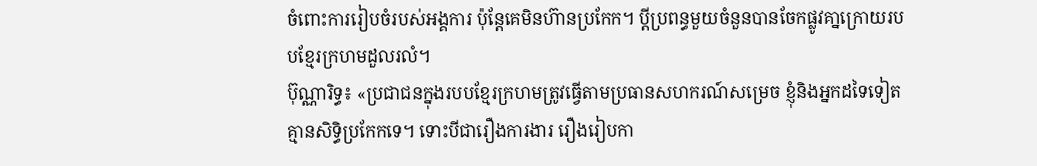ចំពោះការរៀបចំរបស់អង្គការ ប៉ុន្តែគេមិនហ៊ានប្រកែក។ ប្តីប្រពន្ធមួយចំនួនបានចែកផ្លូវគា្នក្រោយរបបខ្មែរក្រហមដួលរលំ។
ប៊ុណ្ណារិទ្ធ៖ «ប្រជាជនក្នុងរបបខ្មែរក្រហមត្រូវធ្វើតាមប្រធានសហករណ៍សម្រេច ខ្ញុំនិងអ្នកដទៃទៀតគ្មានសិទ្ធិប្រកែកទេ។ ទោះបីជារឿងការងារ រឿងរៀបកា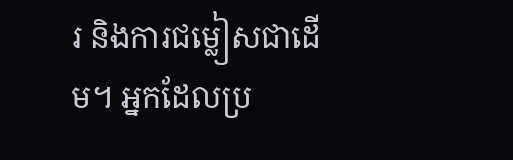រ និងការជម្លៀសជាដើម។ អ្នកដែលប្រ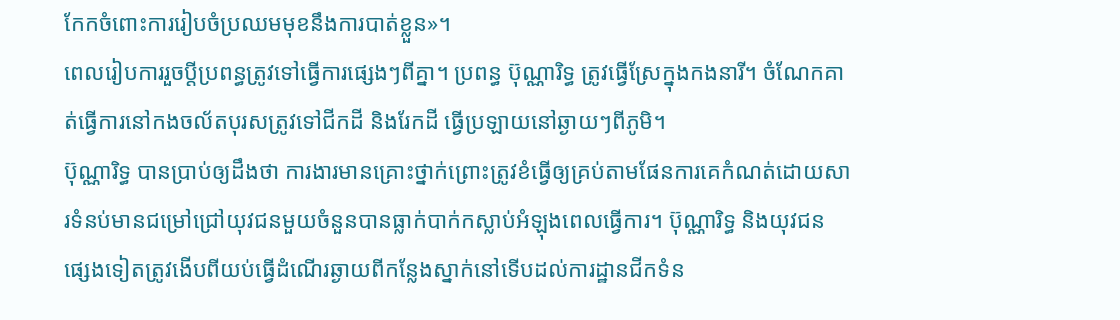កែកចំពោះការរៀបចំប្រឈមមុខនឹងការបាត់ខ្លួន»។
ពេលរៀបការរួចប្តីប្រពន្ធត្រូវទៅធ្វើការផ្សេងៗពីគ្នា។ ប្រពន្ធ ប៊ុណ្ណារិទ្ធ ត្រូវធ្វើស្រែក្នុងកងនារី។ ចំណែកគាត់ធ្វើការនៅកងចល័តបុរសត្រូវទៅជីកដី និងរែកដី ធ្វើប្រឡាយនៅឆ្ងាយៗពីភូមិ។
ប៊ុណ្ណារិទ្ធ បានប្រាប់ឲ្យដឹងថា ការងារមានគ្រោះថ្នាក់ព្រោះត្រូវខំធ្វើឲ្យគ្រប់តាមផែនការគេកំណត់ដោយសារទំនប់មានជម្រៅជ្រៅយុវជនមួយចំនួនបានធ្លាក់បាក់កស្លាប់អំឡុងពេលធ្វើការ។ ប៊ុណ្ណារិទ្ធ និងយុវជនផ្សេងទៀតត្រូវងើបពីយប់ធ្វើដំណើរឆ្ងាយពីកន្លែងស្នាក់នៅទើបដល់ការដ្ឋានជីកទំន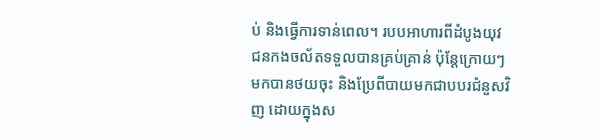ប់ និងធ្វើការទាន់ពេល។ របបអាហារពីដំបូងយុវជនកងចល័តទទួលបានគ្រប់គ្រាន់ ប៉ុន្តែក្រោយៗមកបានថយចុះ និងប្រែពីបាយមកជាបបរជំនួសវិញ ដោយក្នុងស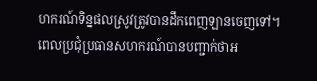ហករណ៍ទិន្នផលស្រូវត្រូវបានដឹកពេញឡានចេញទៅ។ ពេលប្រជុំប្រធានសហករណ៍បានបញ្ជាក់ថាអ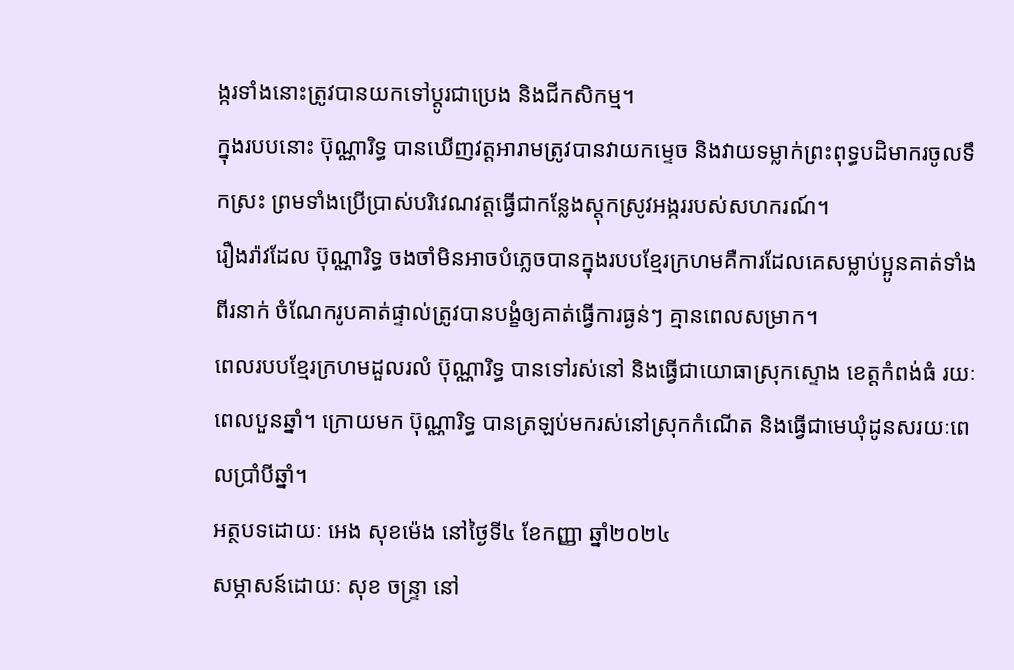ង្ករទាំងនោះត្រូវបានយកទៅប្តូរជាប្រេង និងជីកសិកម្ម។
ក្នុងរបបនោះ ប៊ុណ្ណារិទ្ធ បានឃើញវត្តអារាមត្រូវបានវាយកម្ទេច និងវាយទម្លាក់ព្រះពុទ្ធបដិមាករចូលទឹកស្រះ ព្រមទាំងប្រើប្រាស់បរិវេណវត្តធ្វើជាកន្លែងស្តុកស្រូវអង្កររបស់សហករណ៍។
រឿងរ៉ាវដែល ប៊ុណ្ណារិទ្ធ ចងចាំមិនអាចបំភ្លេចបានក្នុងរបបខ្មែរក្រហមគឺការដែលគេសម្លាប់ប្អូនគាត់ទាំងពីរនាក់ ចំណែករូបគាត់ផ្ទាល់ត្រូវបានបង្ខំឲ្យគាត់ធ្វើការធ្ងន់ៗ គ្មានពេលសម្រាក។
ពេលរបបខ្មែរក្រហមដួលរលំ ប៊ុណ្ណារិទ្ធ បានទៅរស់នៅ និងធ្វើជាយោធាស្រុកស្ទោង ខេត្តកំពង់ធំ រយៈពេលបួនឆ្នាំ។ ក្រោយមក ប៊ុណ្ណារិទ្ធ បានត្រឡប់មករស់នៅស្រុកកំណើត និងធ្វើជាមេឃុំដូនសរយៈពេលប្រាំបីឆ្នាំ។
អត្ថបទដោយៈ អេង សុខម៉េង នៅថ្ងៃទី៤ ខែកញ្ញា ឆ្នាំ២០២៤
សម្ភាសន៍ដោយៈ សុខ ចន្ទ្រា នៅ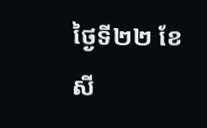ថ្ងៃទី២២ ខែសី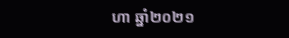ហា ឆ្នាំ២០២១